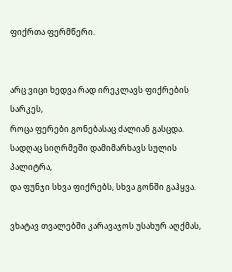ფიქრთა ფერმწერი.


არც ვიცი ხედვა რად ირეკლავს ფიქრების სარკეს,
როცა ფერები გონებასაც ძალიან გასცდა.
სადღაც სიღრმეში დამიმარხავს სულის პალიტრა,
და ფუნჯი სხვა ფიქრებს, სხვა გონში გაჰყვა.

ვხატავ თვალებში კარავაჯოს უსახურ აღქმას,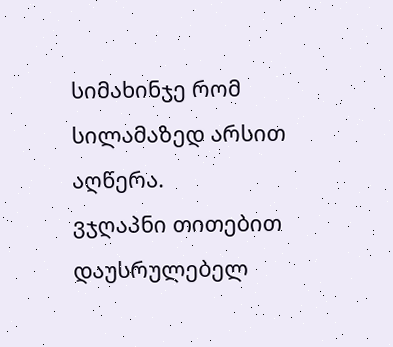სიმახინჯე რომ სილამაზედ არსით აღწერა.
ვჯღაპნი თითებით დაუსრულებელ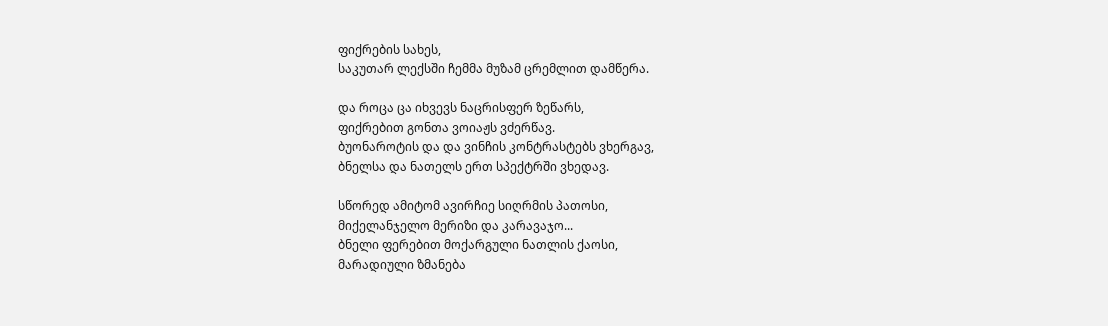ფიქრების სახეს,
საკუთარ ლექსში ჩემმა მუზამ ცრემლით დამწერა.

და როცა ცა იხვევს ნაცრისფერ ზეწარს,
ფიქრებით გონთა ვოიაჟს ვძერწავ.
ბუონაროტის და და ვინჩის კონტრასტებს ვხერგავ,
ბნელსა და ნათელს ერთ სპექტრში ვხედავ.

სწორედ ამიტომ ავირჩიე სიღრმის პათოსი,
მიქელანჯელო მერიზი და კარავაჯო...
ბნელი ფერებით მოქარგული ნათლის ქაოსი,
მარადიული ზმანება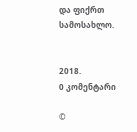და ფიქრთ სამოსახლო.


2018.
0 კომენტარი

©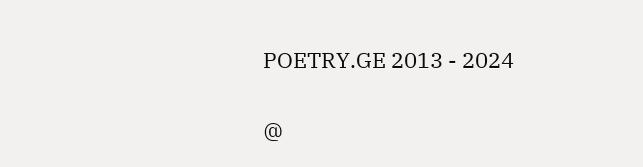POETRY.GE 2013 - 2024

@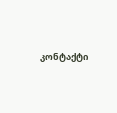კონტაქტი